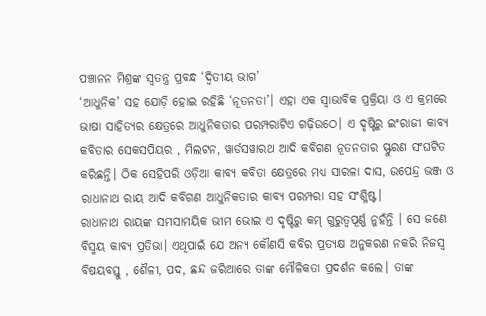ପଞ୍ଚାନନ ମିଶ୍ରଙ୍କ ସ୍ୱତନ୍ତ୍ର ପ୍ରବନ୍ଧ ‘ଦ୍ଵିତୀୟ ଭାଗ’
‘ଆଧୁନିକ’ ସହ ଯୋଡ଼ି ହୋଇ ରହିଛି ‘ନୂତନତା’। ଏହା ଏକ ସ୍ୱାଭାବିକ ପ୍ରକ୍ରିୟା ଓ ଏ କ୍ରମରେ ଭାଷା ସାହିତ୍ୟର କ୍ଷେତ୍ରରେ ଆଧୁନିକତାର ପରମ୍ପରାଟିଏ ଗଢ଼ିଉଠେ। ଏ ଦୃଷ୍ଟିରୁ ଇଂରାଜୀ କାବ୍ୟ କବିତାର ସେକସପିୟର , ମିଲଟନ, ୱାର୍ଡସୱାରଥ ଆଦି କବିଗଣ ନୂତନତାର ସ୍ଫୁରଣ ସଂଘଟିତ କରିଛନ୍ତି। ଠିକ ସେହିପରି ଓଡ଼ିଆ କାବ୍ୟ କବିତା କ୍ଷେତ୍ରରେ ମଧ୍ୟ ସାରଳା ଦାସ, ଉପେନ୍ଦ୍ର ଭଞ୍ଜ ଓ ରାଧାନାଥ ରାୟ ଆଦି କବିଗଣ ଆଧୁନିକତାର କାବ୍ୟ ପରମ୍ପରା ସହ ସଂଶ୍ଳିଷ୍ଟ।
ରାଧାନାଥ ରାୟଙ୍କ ସମସାମୟିକ ଭୀମ ଭୋଇ ଏ ଦୃଷ୍ଟିରୁ କମ୍ ଗୁରୁତ୍ୱପୂର୍ଣ୍ଣ ନୁହଁନ୍ତି । ସେ ଜଣେ ବିସ୍ମୟ କାବ୍ୟ ପ୍ରତିଭା। ଏଥିପାଇଁ ଯେ ଅନ୍ୟ କୌଣସି କବିର ପ୍ରତ୍ୟକ୍ଷ ଅନୁକରଣ ନକରି ନିଜସ୍ୱ ବିଷୟବସ୍ତୁ , ଶୈଳୀ, ପଦ, ଛନ୍ଦ ଜରିଆରେ ତାଙ୍କ ମୌଳିକତା ପ୍ରଦର୍ଶନ କଲେ। ତାଙ୍କ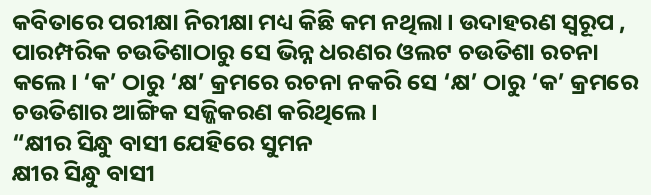କବିତାରେ ପରୀକ୍ଷା ନିରୀକ୍ଷା ମଧ୍ୟ କିଛି କମ ନଥିଲା। ଉଦାହରଣ ସ୍ୱରୂପ , ପାରମ୍ପରିକ ଚଉତିଶାଠାରୁ ସେ ଭିନ୍ନ ଧରଣର ଓଲଟ ଚଉତିଶା ରଚନା କଲେ। ‘କ’ ଠାରୁ ‘କ୍ଷ’ କ୍ରମରେ ରଚନା ନକରି ସେ ‘କ୍ଷ’ ଠାରୁ ‘କ’ କ୍ରମରେ ଚଉତିଶାର ଆଙ୍ଗିକ ସଜ୍ଜିକରଣ କରିଥିଲେ।
“କ୍ଷୀର ସିନ୍ଧୁ ବାସୀ ଯେହିରେ ସୁମନ
କ୍ଷୀର ସିନ୍ଧୁ ବାସୀ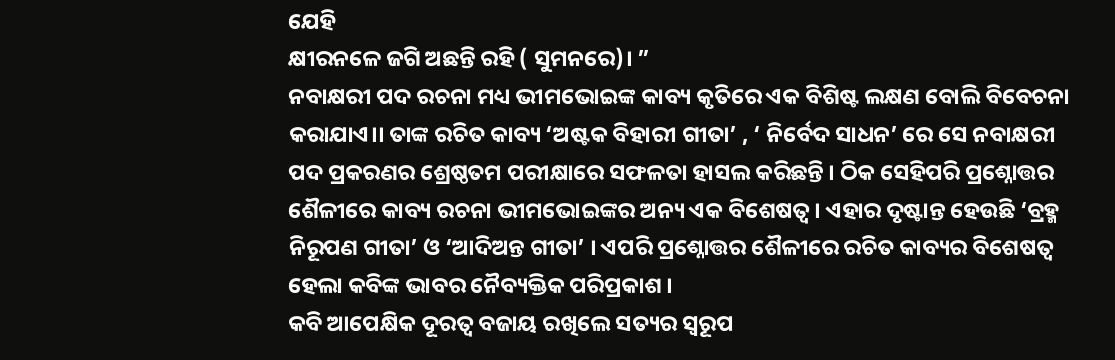ଯେହି
କ୍ଷୀରନଳେ ଜଗି ଅଛନ୍ତି ରହି ( ସୁମନରେ)। ”
ନବାକ୍ଷରୀ ପଦ ରଚନା ମଧ୍ୟ ଭୀମଭୋଇଙ୍କ କାବ୍ୟ କୃତିରେ ଏକ ବିଶିଷ୍ଟ ଲକ୍ଷଣ ବୋଲି ବିବେଚନା କରାଯାଏ।। ତାଙ୍କ ରଚିତ କାବ୍ୟ ‘ଅଷ୍ଟକ ବିହାରୀ ଗୀତା’ , ‘ ନିର୍ବେଦ ସାଧନ’ ରେ ସେ ନବାକ୍ଷରୀ ପଦ ପ୍ରକରଣର ଶ୍ରେଷ୍ଠତମ ପରୀକ୍ଷାରେ ସଫଳତା ହାସଲ କରିଛନ୍ତି । ଠିକ ସେହିପରି ପ୍ରଶ୍ନୋତ୍ତର ଶୈଳୀରେ କାବ୍ୟ ରଚନା ଭୀମଭୋଇଙ୍କର ଅନ୍ୟ ଏକ ବିଶେଷତ୍ୱ। ଏହାର ଦୃଷ୍ଟାନ୍ତ ହେଉଛି ‘ବ୍ରହ୍ମ ନିରୂପଣ ଗୀତା’ ଓ ‘ଆଦିଅନ୍ତ ଗୀତା’ । ଏପରି ପ୍ରଶ୍ନୋତ୍ତର ଶୈଳୀରେ ରଚିତ କାବ୍ୟର ବିଶେଷତ୍ୱ ହେଲା କବିଙ୍କ ଭାବର ନୈବ୍ୟକ୍ତିକ ପରିପ୍ରକାଶ ।
କବି ଆପେକ୍ଷିକ ଦୂରତ୍ୱ ବଜାୟ ରଖିଲେ ସତ୍ୟର ସ୍ୱରୂପ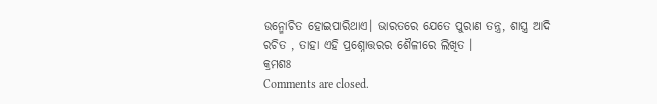ଉନ୍ମୋଚିତ ହୋଇପାରିଥାଏ। ଭାରତରେ ଯେତେ ପୁରାଣ ତନ୍ତ୍ର, ଶାସ୍ତ୍ର ଆଦି ରଚିତ , ତାହା ଏହି ପ୍ରଶ୍ନୋତ୍ତରର ଶୈଳୀରେ ଲିଖିତ ।
କ୍ରମଶଃ
Comments are closed.